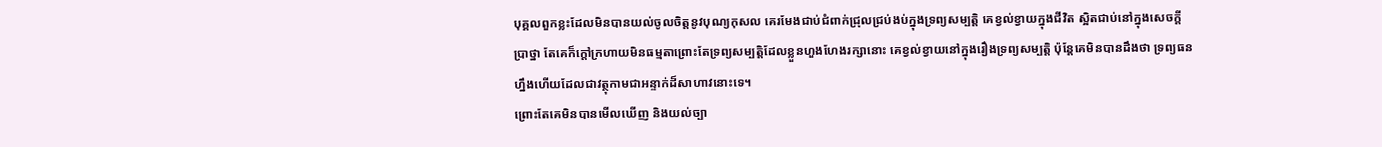បុគ្គលពួកខ្លះដែលមិនបានយល់ចូលចិត្តនូវបុណ្យកុសល គេរមែងជាប់ជំពាក់ជ្រុលជ្រប់ងប់ក្នុងទ្រព្យសម្បត្តិ គេខ្វល់ខ្វាយក្នុងជីវិត ស្អិតជាប់នៅក្នុងសេចក្ដីប្រាថ្នា តែគេក៏ក្ដៅក្រហាយមិនធម្មតាព្រោះតែទ្រព្យសម្បត្តិដែលខ្លួនហួងហែងរក្សានោះ គេខ្វល់ខ្វាយនៅក្នុងរឿងទ្រព្យសម្បត្តិ ប៉ុន្តែគេមិនបានដឹងថា ទ្រព្យធនហ្នឹងហើយដែលជាវត្ថុកាមជាអន្ទាក់ដ៏សាហាវនោះទេ។
ព្រោះតែគេមិនបានមើលឃើញ និងយល់ច្បា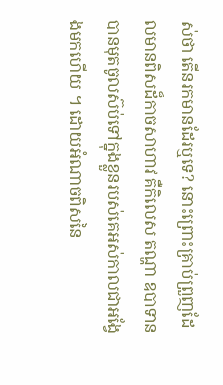ស់ថា តើនរកមានដែរឬទេ? នោះព្រោះគ្រាប់ព្រួញដែលមានពិសដ៏កាចសាហាវ គឺកិលេស តណ្ហា ឧបាទាន បានមុតចូលស៊ប់ទៅក្នុងខ្លួនរបស់គេអស់កាលជាអង្វែងមកហើយ ។ ដោយអំណាចពិសនៃ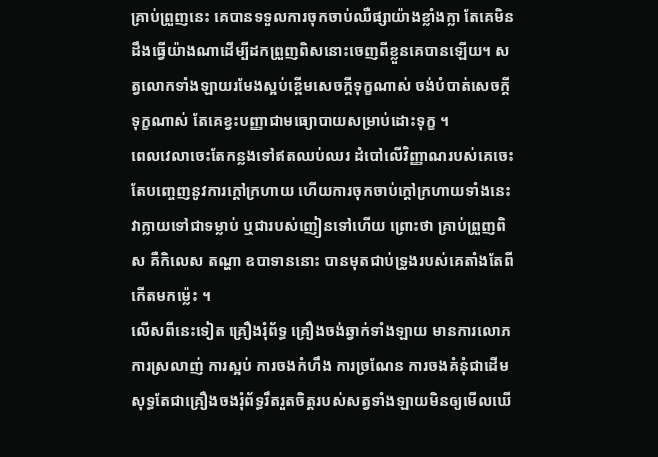គ្រាប់ព្រួញនេះ គេបានទទួលការចុកចាប់ឈឺផ្សាយ៉ាងខ្លាំងក្លា តែគេមិនដឹងធ្វើយ៉ាងណាដើម្បីដកព្រួញពិសនោះចេញពីខ្លួនគេបានឡើយ។ សត្វលោកទាំងឡាយរមែងស្អប់ខ្ពើមសេចក្ដីទុក្ខណាស់ ចង់បំបាត់សេចក្ដីទុក្ខណាស់ តែគេខ្វះបញ្ញាជាមធ្យោបាយសម្រាប់ដោះទុក្ខ ។
ពេលវេលាចេះតែកន្លងទៅឥតឈប់ឈរ ដំបៅលើវិញ្ញាណរបស់គេចេះតែបញ្ចេញនូវការក្ដៅក្រហាយ ហើយការចុកចាប់ក្ដៅក្រហាយទាំងនេះ វាក្លាយទៅជាទម្លាប់ ឬជារបស់ញៀនទៅហើយ ព្រោះថា គ្រាប់ព្រួញពិស គឺកិលេស តណ្ហា ឧបាទាននោះ បានមុតជាប់ទ្រូងរបស់គេតាំងតែពីកើតមកម្ល៉េះ ។
លើសពីនេះទៀត គ្រឿងរុំព័ទ្ធ គ្រឿងចង់ឆ្វាក់ទាំងឡាយ មានការលោភ ការស្រលាញ់ ការស្អប់ ការចងកំហឹង ការច្រណែន ការចងគំនុំជាដើម សុទ្ធតែជាគ្រឿងចងរុំព័ទ្ធរឹតរួតចិត្តរបស់សត្វទាំងឡាយមិនឲ្យមើលឃើ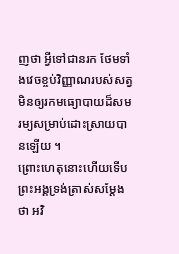ញថា អ្វីទៅជានរក ថែមទាំងវេចខ្ចប់វិញ្ញាណរបស់សត្វមិនឲ្យរកមធ្យោបាយដ៏សមរម្យសម្រាប់ដោះស្រាយបានឡើយ ។
ព្រោះហេតុនោះហើយទើបព្រះអង្គទ្រង់ត្រាស់សម្ដែងថា អវិ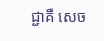ជ្ជាគឺ សេច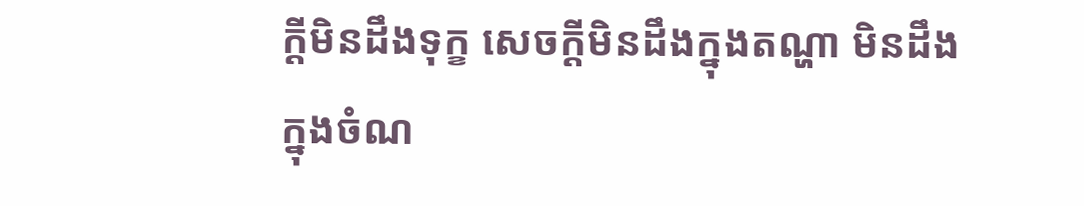ក្ដីមិនដឹងទុក្ខ សេចក្ដីមិនដឹងក្នុងតណ្ហា មិនដឹងក្នុងចំណ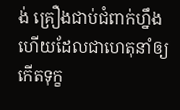ង់ គ្រឿងជាប់ជំពាក់ហ្នឹងហើយដែលជាហេតុនាំឲ្យកើតទុក្ខ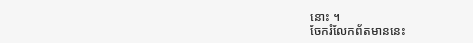នោះ ។
ចែករំលែកព័តមាននេះ